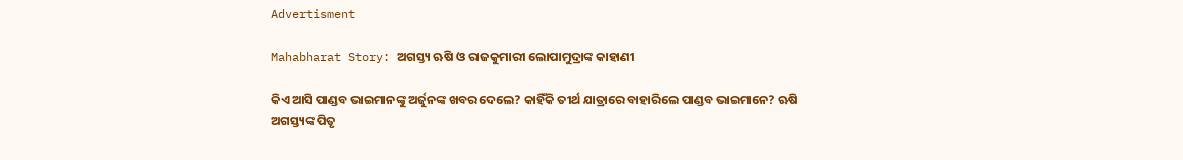Advertisment

Mahabharat Story: ଅଗସ୍ତ୍ୟ ଋଷି ଓ ରାଜକୁମାରୀ ଲୋପାମୁଦ୍ରାଙ୍କ କାହାଣୀ

କିଏ ଆସି ପାଣ୍ଡବ ଭାଇମାନଙ୍କୁ ଅର୍ଜୁନଙ୍କ ଖବର ଦେଲେ? କାହିଁକି ତୀର୍ଥ ଯାତ୍ରାରେ ବାହାରିଲେ ପାଣ୍ଡବ ଭାଇମାନେ? ଋଷି ଅଗସ୍ତ୍ୟଙ୍କ ପିତୃ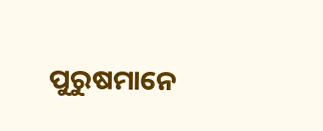ପୁରୁଷମାନେ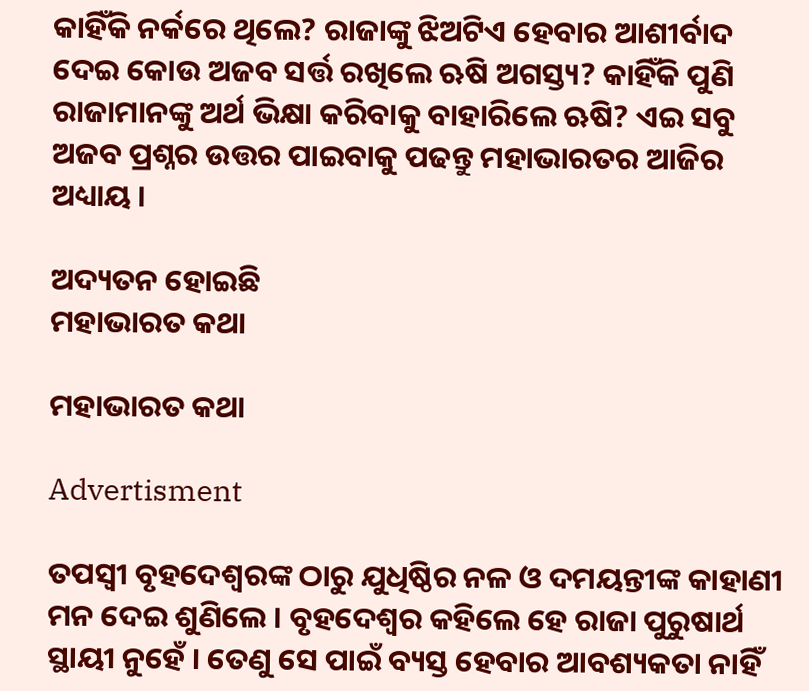କାହିଁକି ନର୍କରେ ଥିଲେ? ରାଜାଙ୍କୁ ଝିଅଟିଏ ହେବାର ଆଶୀର୍ବାଦ ଦେଇ କୋଉ ଅଜବ ସର୍ତ୍ତ ରଖିଲେ ଋଷି ଅଗସ୍ତ୍ୟ? କାହିଁକି ପୁଣି ରାଜାମାନଙ୍କୁ ଅର୍ଥ ଭିକ୍ଷା କରିବାକୁ ବାହାରିଲେ ଋଷି? ଏଇ ସବୁ ଅଜବ ପ୍ରଶ୍ନର ଉତ୍ତର ପାଇବାକୁ ପଢନ୍ତୁ ମହାଭାରତର ଆଜିର ଅଧ୍ୟାୟ ।

ଅଦ୍ୟତନ ହୋଇଛି
ମହାଭାରତ କଥା

ମହାଭାରତ କଥା

Advertisment

ତପସ୍ୱୀ ବୃହଦେଶ୍ୱରଙ୍କ ଠାରୁ ଯୁଧିଷ୍ଠିର ନଳ ଓ ଦମୟନ୍ତୀଙ୍କ କାହାଣୀ ମନ ଦେଇ ଶୁଣିଲେ । ବୃହଦେଶ୍ୱର କହିଲେ ହେ ରାଜା ପୁରୁଷାର୍ଥ ସ୍ଥାୟୀ ନୁହେଁ । ତେଣୁ ସେ ପାଇଁ ବ୍ୟସ୍ତ ହେବାର ଆବଶ୍ୟକତା ନାହିଁ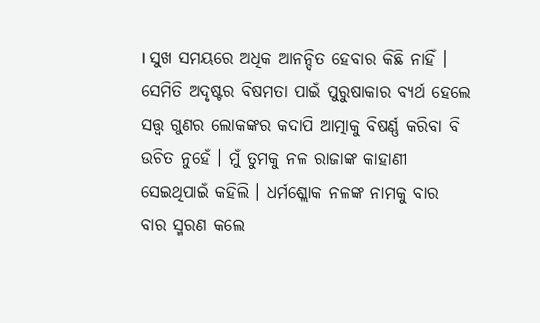। ସୁଖ ସମୟରେ ଅଧିକ ଆନନ୍ଦିତ ହେବାର କିଛି ନାହିଁ । ସେମିତି ଅଦୃଷ୍ଟର ବିଷମତା ପାଇଁ ପୁରୁଷାକାର ବ୍ୟର୍ଥ ହେଲେ ସତ୍ତ୍ୱ ଗୁଣର ଲୋକଙ୍କର କଦାପି ଆତ୍ମାକୁ ବିଷର୍ଣ୍ଣ କରିବା ବି ଉଚିତ ନୁହେଁ । ମୁଁ ତୁମକୁ ନଳ ରାଜାଙ୍କ କାହାଣୀ ସେଇଥିପାଇଁ କହିଲି । ଧର୍ମଶ୍ଲୋକ ନଳଙ୍କ ନାମକୁ ବାର ବାର ସ୍ମରଣ କଲେ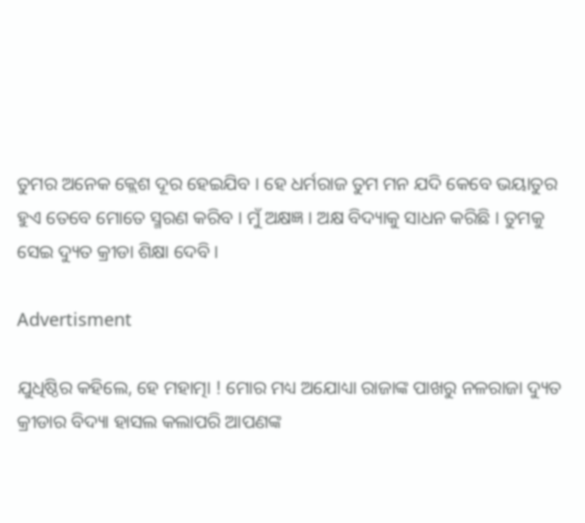ତୁମର ଅନେକ କ୍ଲେଶ ଦୂର ହେଇଯିବ । ହେ ଧର୍ମରାଜ ତୁମ ମନ ଯଦି କେବେ ଭୟାତୁର ହୁଏ ତେବେ ମୋତେ ସ୍ମରଣ କରିବ । ମୁଁ ଅକ୍ଷଜ୍ଞ । ଅକ୍ଷ ବିଦ୍ୟାକୁ ସାଧନ କରିଛି । ତୁମକୁ ସେଇ ଦ୍ୟୁତ କ୍ରୀଡା ଶିକ୍ଷା ଦେବି ।

Advertisment

ଯୁଧିଷ୍ଠିର କହିଲେ, ହେ ମହାତ୍ମା ! ମୋର ମଧ୍ୟ ଅଯୋଧ୍ୟା ରାଜାଙ୍କ ପାଖରୁ ନଳରାଜା ଦ୍ୟୁତ କ୍ରୀଡାର ବିଦ୍ୟା ହାସଲ କଲାପରି ଆପଣଙ୍କ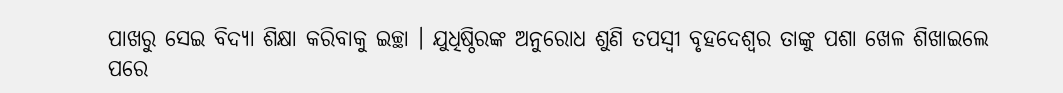ପାଖରୁ ସେଇ ବିଦ୍ୟା ଶିକ୍ଷା କରିବାକୁ ଇଚ୍ଛା । ଯୁଧିଷ୍ଠିରଙ୍କ ଅନୁରୋଧ ଶୁଣି ତପସ୍ୱୀ ବୃହଦେଶ୍ୱର ତାଙ୍କୁ ପଶା ଖେଳ ଶିଖାଇଲେ ପରେ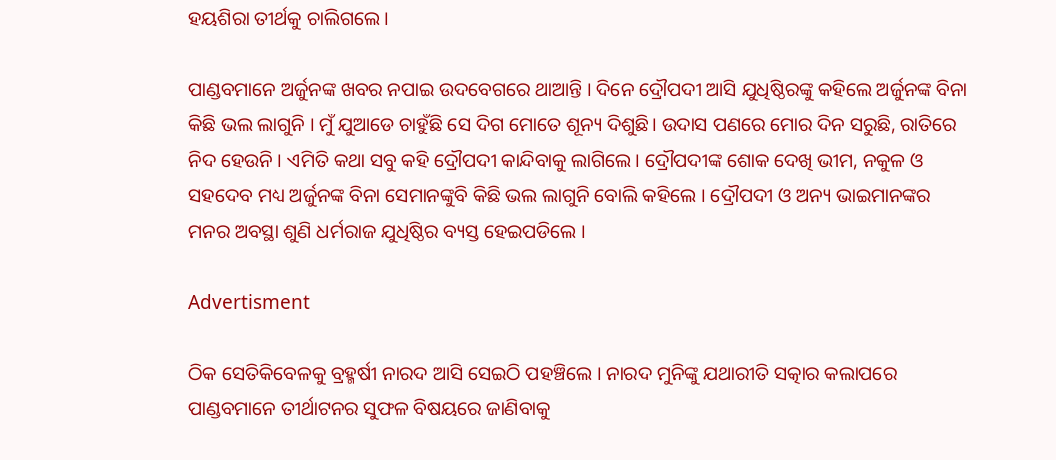ହୟଶିରା ତୀର୍ଥକୁ ଚାଲିଗଲେ ।

ପାଣ୍ଡବମାନେ ଅର୍ଜୁନଙ୍କ ଖବର ନପାଇ ଉଦବେଗରେ ଥାଆନ୍ତି । ଦିନେ ଦ୍ରୌପଦୀ ଆସି ଯୁଧିଷ୍ଠିରଙ୍କୁ କହିଲେ ଅର୍ଜୁନଙ୍କ ବିନା କିଛି ଭଲ ଲାଗୁନି । ମୁଁ ଯୁଆଡେ ଚାହୁଁଛି ସେ ଦିଗ ମୋତେ ଶୂନ୍ୟ ଦିଶୁଛି। ଉଦାସ ପଣରେ ମୋର ଦିନ ସରୁଛି, ରାତିରେ ନିଦ ହେଉନି । ଏମିତି କଥା ସବୁ କହି ଦ୍ରୌପଦୀ କାନ୍ଦିବାକୁ ଲାଗିଲେ। ଦ୍ରୌପଦୀଙ୍କ ଶୋକ ଦେଖି ଭୀମ, ନକୁଳ ଓ ସହଦେବ ମଧ୍ୟ ଅର୍ଜୁନଙ୍କ ବିନା ସେମାନଙ୍କୁବି କିଛି ଭଲ ଲାଗୁନି ବୋଲି କହିଲେ । ଦ୍ରୌପଦୀ ଓ ଅନ୍ୟ ଭାଇମାନଙ୍କର ମନର ଅବସ୍ଥା ଶୁଣି ଧର୍ମରାଜ ଯୁଧିଷ୍ଠିର ବ୍ୟସ୍ତ ହେଇପଡିଲେ ।

Advertisment

ଠିକ ସେତିକିବେଳକୁ ବ୍ରହ୍ମର୍ଷୀ ନାରଦ ଆସି ସେଇଠି ପହଞ୍ଚିଲେ । ନାରଦ ମୁନିଙ୍କୁ ଯଥାରୀତି ସତ୍କାର କଲାପରେ ପାଣ୍ଡବମାନେ ତୀର୍ଥାଟନର ସୁଫଳ ବିଷୟରେ ଜାଣିବାକୁ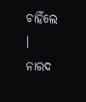ଚାହିଁଲେ । ନାରଦ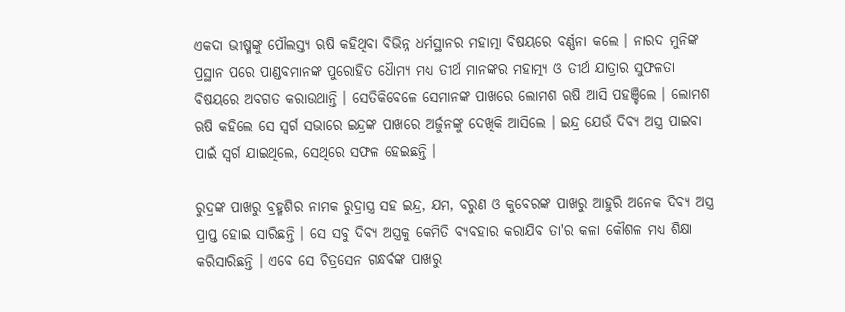ଏକଦା ଭୀଷ୍ମଙ୍କୁ ପୌଲସ୍ତ୍ୟ ଋଷି କହିଥିବା ବିଭିନ୍ନ ଧର୍ମସ୍ଥାନର ମହାତ୍ମା ବିଷୟରେ ବର୍ଣ୍ଣନା କଲେ । ନାରଦ ମୁନିଙ୍କ ପ୍ରସ୍ଥାନ ପରେ ପାଣ୍ଡବମାନଙ୍କ ପୁରୋହିତ ଧୈାମ୍ୟ ମଧ୍ୟ ତୀର୍ଥ ମାନଙ୍କର ମହାତ୍ମ୍ୟ ଓ ତୀର୍ଥ ଯାତ୍ରାର ସୁଫଳତା ବିଷୟରେ ଅବଗତ କରାଉଥାନ୍ତି । ସେତିକିବେଳେ ସେମାନଙ୍କ ପାଖରେ ଲୋମଶ ଋଷି ଆସି ପହଞ୍ଚିଲେ । ଲୋମଶ ଋଷି କହିଲେ ସେ ସ୍ୱର୍ଗ ସଭାରେ ଇନ୍ଦ୍ରଙ୍କ ପାଖରେ ଅର୍ଜୁନଙ୍କୁ ଦେଖିକି ଆସିଲେ । ଇନ୍ଦ୍ର ଯେଉଁ ଦିବ୍ୟ ଅସ୍ତ୍ର ପାଇବା ପାଇଁ ସ୍ୱର୍ଗ ଯାଇଥିଲେ, ସେଥିରେ ସଫଳ ହେଇଛନ୍ତି ।

ରୁଦ୍ରଙ୍କ ପାଖରୁ ବ୍ରହ୍ମଶିର ନାମକ ରୁଦ୍ରାସ୍ତ୍ର ସହ ଇନ୍ଦ୍ର, ଯମ, ବରୁଣ ଓ କୁବେରଙ୍କ ପାଖରୁ ଆହୁରି ଅନେକ ଦିବ୍ୟ ଅସ୍ତ୍ର ପ୍ରାପ୍ତ ହୋଇ ସାରିଛନ୍ତି । ସେ ସବୁ ଦିବ୍ୟ ଅସ୍ତ୍ରକୁ କେମିତି ବ୍ୟବହାର କରାଯିବ ତା'ର କଳା କୌଶଳ ମଧ୍ୟ ଶିକ୍ଷା କରିସାରିଛନ୍ତି । ଏବେ ସେ ଚିତ୍ରସେନ ଗନ୍ଧର୍ବଙ୍କ ପାଖରୁ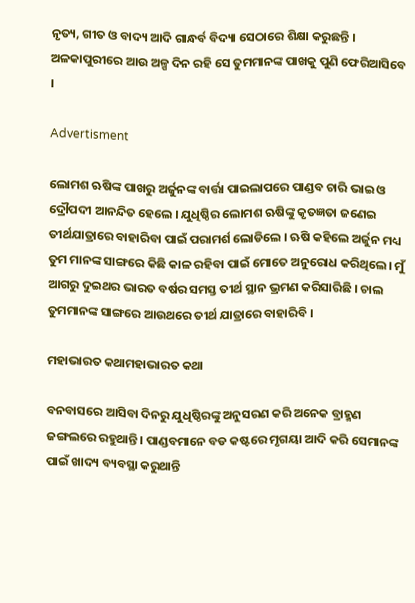ନୃତ୍ୟ, ଗୀତ ଓ ବାଦ୍ୟ ଆଦି ଗାନ୍ଧର୍ବ ବିଦ୍ୟା ସେଠାରେ ଶିକ୍ଷା କରୁଛନ୍ତି । ଅଳକାପୁରୀରେ ଆଉ ଅଳ୍ପ ଦିନ ରହି ସେ ତୁମମାନଙ୍କ ପାଖକୁ ପୁଣି ଫେରିଆସିବେ ।

Advertisment

ଲୋମଶ ଋଷିଙ୍କ ପାଖରୁ ଅର୍ଜୁନଙ୍କ ବାର୍ତ୍ତା ପାଇଲାପରେ ପାଣ୍ଡବ ଚାରି ଭାଇ ଓ ଦ୍ରୌପଦୀ ଆନନ୍ଦିତ ହେଲେ । ଯୁଧିଷ୍ଠିର ଲୋମଶ ଋଷିଙ୍କୁ କୃତଜ୍ଞତା ଜଣେଇ ତୀର୍ଥଯାତ୍ରାରେ ବାହାରିବା ପାଇଁ ପରାମର୍ଶ ଲୋଡିଲେ । ଋଷି କହିଲେ ଅର୍ଜୁନ ମଧ୍ୟ ତୁମ ମାନଙ୍କ ସାଙ୍ଗରେ କିଛି କାଳ ରହିବା ପାଇଁ ମୋତେ ଅନୁରୋଧ କରିଥିଲେ। ମୁଁ ଆଗରୁ ଦୁଇଥର ଭାରତ ବର୍ଷର ସମସ୍ତ ତୀର୍ଥ ସ୍ଥାନ ଭ୍ରମଣ କରିସାରିଛି । ଚାଲ ତୁମମାନଙ୍କ ସାଙ୍ଗରେ ଆଉଥରେ ତୀର୍ଥ ଯାତ୍ରାରେ ବାହାରିବି ।

ମହାଭାରତ କଥାମହାଭାରତ କଥା

ବନବାସରେ ଆସିବା ଦିନରୁ ଯୁଧିଷ୍ଠିରଙ୍କୁ ଅନୁସରଣ କରି ଅନେକ ବ୍ରାହ୍ମଣ ଜଙ୍ଗଲରେ ରହୁଥାନ୍ତି । ପାଣ୍ଡବମାନେ ବଡ କଷ୍ଟରେ ମୃଗୟା ଆଦି କରି ସେମାନଙ୍କ ପାଇଁ ଖାଦ୍ୟ ବ୍ୟବସ୍ଥା କରୁଥାନ୍ତି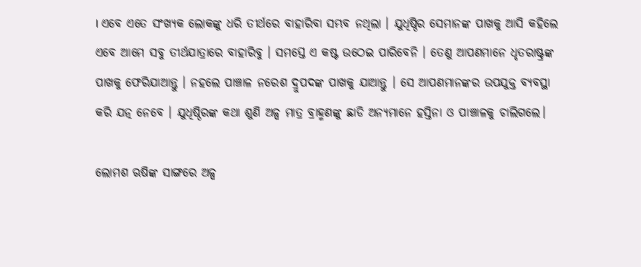। ଏବେ ଏତେ ସଂଖ୍ୟକ ଲୋକଙ୍କୁ ଧରି ତୀର୍ଥରେ ବାହାରିବା ସମ୍ଭବ ନଥିଲା । ଯୁଧିଷ୍ଠିର ସେମାନଙ୍କ ପାଖକୁ ଆସି କହିଲେ ଏବେ ଆମେ ସବୁ ତୀର୍ଥଯାତ୍ରାରେ ବାହାରିବୁ । ସମସ୍ତେ ଏ କଷ୍ଟ ଉଠେଇ ପାରିବେନି । ତେଣୁ ଆପଣମାନେ ଧୃତରାଷ୍ଟ୍ରଙ୍କ ପାଖକୁ ଫେରିଯାଆନ୍ତୁ । ନହଲେ ପାଞ୍ଚାଳ ନରେଶ ଦ୍ରୁପଦଙ୍କ ପାଖକୁ ଯାଆନ୍ତୁ । ସେ ଆପଣମାନଙ୍କର ଉପଯୁକ୍ତ ବ୍ୟବସ୍ଥା କରି ଯତ୍ନ ନେବେ । ଯୁଧିଷ୍ଠିରଙ୍କ କଥା ଶୁଣି ଅଳ୍ପ ମାତ୍ର ବ୍ରାହ୍ମଣଙ୍କୁ ଛାଡି ଅନ୍ୟମାନେ ହସ୍ତିନା ଓ ପାଞ୍ଚାଳକୁ ଚାଲିଗଲେ।

ଲୋମଶ ଋଷିଙ୍କ ସାଙ୍ଗରେ ଅଳ୍ପ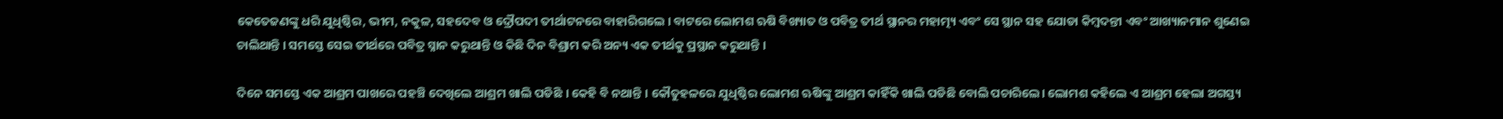କେତେଜଣଙ୍କୁ ଧରି ଯୁଧିଷ୍ଠିର, ଭୀମ, ନକୁଳ, ସହଦେବ ଓ ଦ୍ରୌପଦୀ ତୀର୍ଥାଟନରେ ବାହାରିଗଲେ । ବାଟରେ ଲୋମଶ ଋଷି ବିଖ୍ୟାତ ଓ ପବିତ୍ର ତୀର୍ଥ ସ୍ଥାନର ମହାତ୍ମ୍ୟ ଏବଂ ସେ ସ୍ଥାନ ସହ ଯୋଡା କିମ୍ବଦନ୍ତୀ ଏବଂ ଆଖ୍ୟାନମାନ ଶୁଣେଇ ଚାଲିଥାନ୍ତି । ସମସ୍ତେ ସେଇ ତୀର୍ଥରେ ପବିତ୍ର ସ୍ନାନ କରୁଥାନ୍ତି ଓ କିଛି ଦିନ ବିଶ୍ରାମ କରି ଅନ୍ୟ ଏକ ତୀର୍ଥକୁ ପ୍ରସ୍ଥାନ କରୁଥାନ୍ତି ।

ଦିନେ ସମସ୍ତେ ଏକ ଆଶ୍ରମ ପାଖରେ ପହଞ୍ଚି ଦେଖିଲେ ଆଶ୍ରମ ଖାଲି ପଡିଛି । କେହି ବି ନଥାନ୍ତି । କୌତୁହଳରେ ଯୁଧିଷ୍ଠିର ଲୋମଶ ଋଷିଙ୍କୁ ଆଶ୍ରମ କାହିଁକି ଖାଲି ପଡିଛି ବୋଲି ପଚାରିଲେ। ଲୋମଶ କହିଲେ ଏ ଆଶ୍ରମ ହେଲା ଅଗସ୍ତ୍ୟ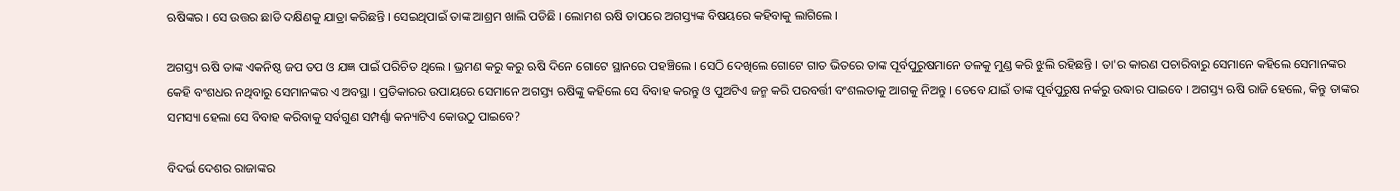ଋଷିଙ୍କର । ସେ ଉତ୍ତର ଛାଡି ଦକ୍ଷିଣକୁ ଯାତ୍ରା କରିଛନ୍ତି । ସେଇଥିପାଇଁ ତାଙ୍କ ଆଶ୍ରମ ଖାଲି ପଡିଛି । ଲୋମଶ ଋଷି ତାପରେ ଅଗସ୍ତ୍ୟଙ୍କ ବିଷୟରେ କହିବାକୁ ଲାଗିଲେ ।

ଅଗସ୍ତ୍ୟ ଋଷି ତାଙ୍କ ଏକନିଷ୍ଠ ଜପ ତପ ଓ ଯଜ୍ଞ ପାଇଁ ପରିଚିତ ଥିଲେ । ଭ୍ରମଣ କରୁ କରୁ ଋଷି ଦିନେ ଗୋଟେ ସ୍ଥାନରେ ପହଞ୍ଚିଲେ । ସେଠି ଦେଖିଲେ ଗୋଟେ ଗାତ ଭିତରେ ତାଙ୍କ ପୂର୍ବପୁରୁଷମାନେ ତଳକୁ ମୁଣ୍ଡ କରି ଝୁଲି ରହିଛନ୍ତି । ତା'ର କାରଣ ପଚାରିବାରୁ ସେମାନେ କହିଲେ ସେମାନଙ୍କର କେହି ବଂଶଧର ନଥିବାରୁ ସେମାନଙ୍କର ଏ ଅବସ୍ଥା । ପ୍ରତିକାରର ଉପାୟରେ ସେମାନେ ଅଗସ୍ତ୍ୟ ଋଷିଙ୍କୁ କହିଲେ ସେ ବିବାହ କରନ୍ତୁ ଓ ପୁଅଟିଏ ଜନ୍ମ କରି ପରବର୍ତ୍ତୀ ବଂଶଲତାକୁ ଆଗକୁ ନିଅନ୍ତୁ । ତେବେ ଯାଇଁ ତାଙ୍କ ପୂର୍ବପୁରୁଷ ନର୍କରୁ ଉଦ୍ଧାର ପାଇବେ । ଅଗସ୍ତ୍ୟ ଋଷି ରାଜି ହେଲେ, କିନ୍ତୁ ତାଙ୍କର ସମସ୍ୟା ହେଲା ସେ ବିବାହ କରିବାକୁ ସର୍ବଗୁଣ ସମ୍ପର୍ଣ୍ଣା କନ୍ୟାଟିଏ କୋଉଠୁ ପାଇବେ?

ବିଦର୍ଭ ଦେଶର ରାଜାଙ୍କର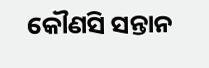କୌଣସି ସନ୍ତାନ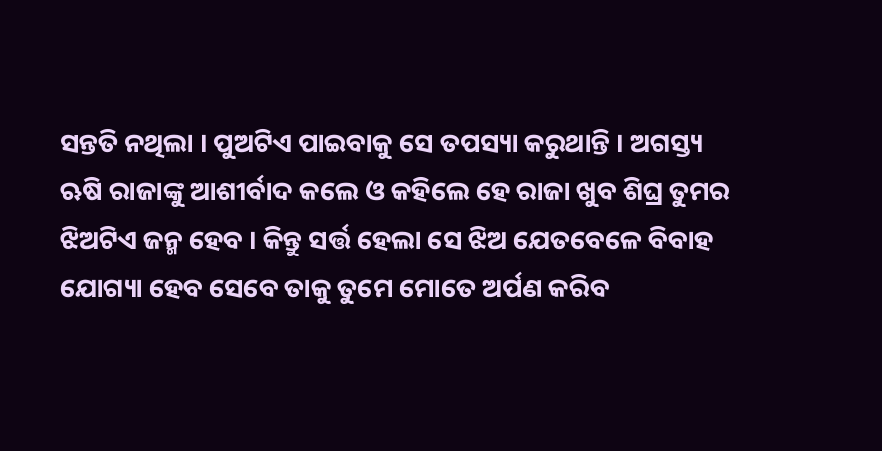ସନ୍ତତି ନଥିଲା । ପୁଅଟିଏ ପାଇବାକୁ ସେ ତପସ୍ୟା କରୁଥାନ୍ତି । ଅଗସ୍ତ୍ୟ ଋଷି ରାଜାଙ୍କୁ ଆଶୀର୍ବାଦ କଲେ ଓ କହିଲେ ହେ ରାଜା ଖୁବ ଶିଘ୍ର ତୁମର ଝିଅଟିଏ ଜନ୍ମ ହେବ । କିନ୍ତୁ ସର୍ତ୍ତ ହେଲା ସେ ଝିଅ ଯେତବେଳେ ବିବାହ ଯୋଗ୍ୟା ହେବ ସେବେ ତାକୁ ତୁମେ ମୋତେ ଅର୍ପଣ କରିବ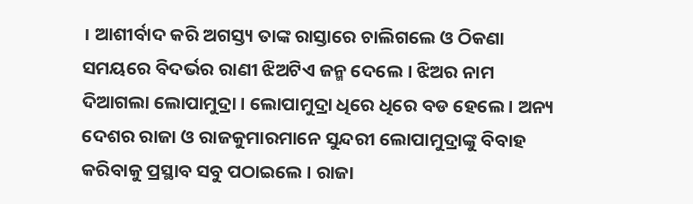। ଆଶୀର୍ବାଦ କରି ଅଗସ୍ତ୍ୟ ତାଙ୍କ ରାସ୍ତାରେ ଚାଲିଗଲେ ଓ ଠିକଣା ସମୟରେ ବିଦର୍ଭର ରାଣୀ ଝିଅଟିଏ ଜନ୍ମ ଦେଲେ । ଝିଅର ନାମ ଦିଆଗଲା ଲୋପାମୁଦ୍ରା । ଲୋପାମୁଦ୍ରା ଧିରେ ଧିରେ ବଡ ହେଲେ । ଅନ୍ୟ ଦେଶର ରାଜା ଓ ରାଜକୁମାରମାନେ ସୁନ୍ଦରୀ ଲୋପାମୁଦ୍ରାଙ୍କୁ ବିବାହ କରିବାକୁ ପ୍ରସ୍ଥାବ ସବୁ ପଠାଇଲେ । ରାଜା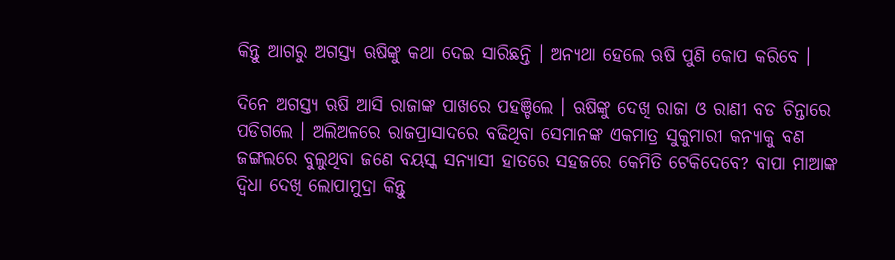କିନ୍ତୁ ଆଗରୁ ଅଗସ୍ତ୍ୟ ଋଷିଙ୍କୁ କଥା ଦେଇ ସାରିଛନ୍ତି । ଅନ୍ୟଥା ହେଲେ ଋଷି ପୁଣି କୋପ କରିବେ ।

ଦିନେ ଅଗସ୍ତ୍ୟ ଋଷି ଆସି ରାଜାଙ୍କ ପାଖରେ ପହଞ୍ଚିଲେ । ଋଷିଙ୍କୁ ଦେଖି ରାଜା ଓ ରାଣୀ ବଡ ଚିନ୍ତାରେ ପଡିଗଲେ । ଅଲିଅଳରେ ରାଜପ୍ରାସାଦରେ ବଢିଥିବା ସେମାନଙ୍କ ଏକମାତ୍ର ସୁକୁମାରୀ କନ୍ୟାକୁ ବଣ ଜଙ୍ଗଲରେ ବୁଲୁଥିବା ଜଣେ ବୟସ୍କ ସନ୍ୟାସୀ ହାତରେ ସହଜରେ କେମିତି ଟେକିଦେବେ? ବାପା ମାଆଙ୍କ ଦ୍ୱିଧା ଦେଖି ଲୋପାମୁଦ୍ରା କିନ୍ତୁ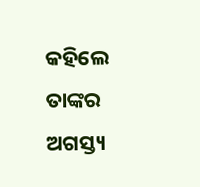କହିଲେ ତାଙ୍କର ଅଗସ୍ତ୍ୟ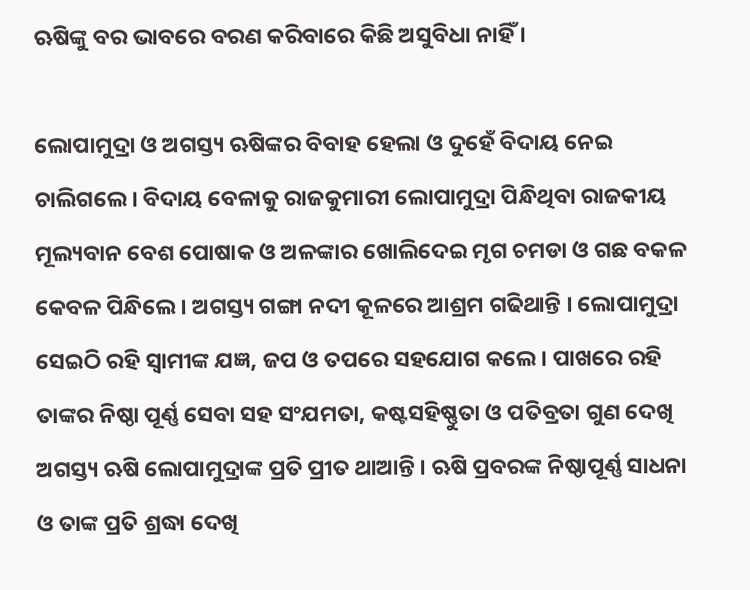ଋଷିଙ୍କୁ ବର ଭାବରେ ବରଣ କରିବାରେ କିଛି ଅସୁବିଧା ନାହିଁ ।

ଲୋପାମୁଦ୍ରା ଓ ଅଗସ୍ତ୍ୟ ଋଷିଙ୍କର ବିବାହ ହେଲା ଓ ଦୁହେଁ ବିଦାୟ ନେଇ ଚାଲିଗଲେ । ବିଦାୟ ବେଳାକୁ ରାଜକୁମାରୀ ଲୋପାମୁଦ୍ରା ପିନ୍ଧିଥିବା ରାଜକୀୟ ମୂଲ୍ୟବାନ ବେଶ ପୋଷାକ ଓ ଅଳଙ୍କାର ଖୋଲିଦେଇ ମୃଗ ଚମଡା ଓ ଗଛ ବକଳ କେବଳ ପିନ୍ଧିଲେ । ଅଗସ୍ତ୍ୟ ଗଙ୍ଗା ନଦୀ କୂଳରେ ଆଶ୍ରମ ଗଢିଥାନ୍ତି । ଲୋପାମୁଦ୍ରା ସେଇଠି ରହି ସ୍ୱାମୀଙ୍କ ଯଜ୍ଞ, ଜପ ଓ ତପରେ ସହଯୋଗ କଲେ। ପାଖରେ ରହି ତାଙ୍କର ନିଷ୍ଠା ପୂର୍ଣ୍ଣ ସେବା ସହ ସଂଯମତା, କଷ୍ଟସହିଷ୍ଣୁତା ଓ ପତିବ୍ରତା ଗୁଣ ଦେଖି ଅଗସ୍ତ୍ୟ ଋଷି ଲୋପାମୁଦ୍ରାଙ୍କ ପ୍ରତି ପ୍ରୀତ ଥାଆନ୍ତି । ଋଷି ପ୍ରବରଙ୍କ ନିଷ୍ଠାପୂର୍ଣ୍ଣ ସାଧନା ଓ ତାଙ୍କ ପ୍ରତି ଶ୍ରଦ୍ଧା ଦେଖି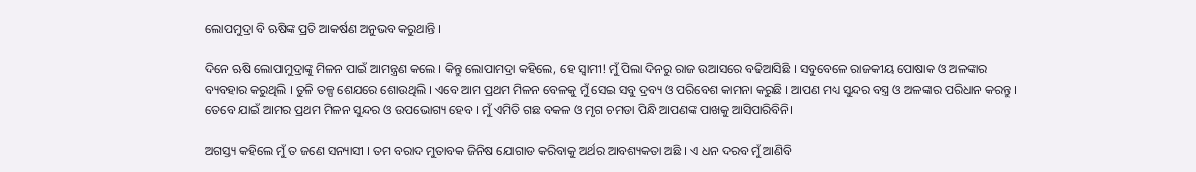ଲୋପମୁଦ୍ରା ବି ଋଷିଙ୍କ ପ୍ରତି ଆକର୍ଷଣ ଅନୁଭବ କରୁଥାନ୍ତି ।

ଦିନେ ଋଷି ଲୋପାମୁଦ୍ରାଙ୍କୁ ମିଳନ ପାଇଁ ଆମନ୍ତ୍ରଣ କଲେ । କିନ୍ତୁ ଲୋପାମଦ୍ରା କହିଲେ, ହେ ସ୍ୱାମୀ! ମୁଁ ପିଲା ଦିନରୁ ରାଜ ଉଆସରେ ବଢିଆସିଛି । ସବୁବେଳେ ରାଜକୀୟ ପୋଷାକ ଓ ଅଳଙ୍କାର ବ୍ୟବହାର କରୁଥିଲି । ତୁଳି ତଳ୍ପ ଶେଯରେ ଶୋଉଥିଲି । ଏବେ ଆମ ପ୍ରଥମ ମିଳନ ବେଳକୁ ମୁଁ ସେଇ ସବୁ ଦ୍ରବ୍ୟ ଓ ପରିବେଶ କାମନା କରୁଛି । ଆପଣ ମଧ୍ୟ ସୁନ୍ଦର ବସ୍ତ୍ର ଓ ଅଳଙ୍କାର ପରିଧାନ କରନ୍ତୁ । ତେବେ ଯାଇଁ ଆମର ପ୍ରଥମ ମିଳନ ସୁନ୍ଦର ଓ ଉପଭୋଗ୍ୟ ହେବ । ମୁଁ ଏମିତି ଗଛ ବକଳ ଓ ମୃଗ ଚମଡା ପିନ୍ଧି ଆପଣଙ୍କ ପାଖକୁ ଆସିପାରିବିନି।

ଅଗସ୍ତ୍ୟ କହିଲେ ମୁଁ ତ ଜଣେ ସନ୍ୟାସୀ । ତମ ବରାଦ ମୁତାବକ ଜିନିଷ ଯୋଗାଡ କରିବାକୁ ଅର୍ଥର ଆବଶ୍ୟକତା ଅଛି । ଏ ଧନ ଦରବ ମୁଁ ଆଣିବି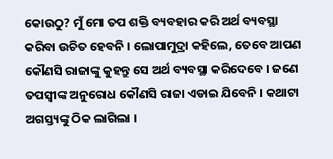କୋଉଠୁ? ମୁଁ ମୋ ତପ ଶକ୍ତି ବ୍ୟବହାର କରି ଅର୍ଥ ବ୍ୟବସ୍ଥା କରିବା ଉଚିତ ହେବନି । ଲୋପାମୁଦ୍ରା କହିଲେ, ତେବେ ଆପଣ କୌଣସି ରାଜାଙ୍କୁ କୁହନ୍ତୁ ସେ ଅର୍ଥ ବ୍ୟବସ୍ଥା କରିଦେବେ । ଜଣେ ତପସ୍ୱୀଙ୍କ ଅନୁରୋଧ କୌଣସି ରାଜା ଏଡାଇ ଯିବେନି । କଥାଟା ଅଗସ୍ତ୍ୟଙ୍କୁ ଠିକ ଲାଗିଲା ।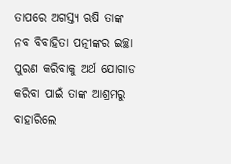ତାପରେ ଅଗସ୍ତ୍ୟ ଋଷି ତାଙ୍କ ନବ ବିବାହିତା ପତ୍ନୀଙ୍କର ଇଚ୍ଛା ପୁରଣ କରିବାକୁ ଅର୍ଥ ଯୋଗାଡ କରିବା ପାଇଁ ତାଙ୍କ ଆଶ୍ରମରୁ ବାହାରିଲେ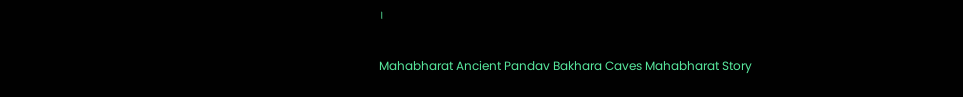।

Mahabharat Ancient Pandav Bakhara Caves Mahabharat Story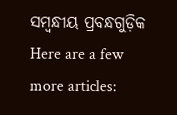ସମ୍ବନ୍ଧୀୟ ପ୍ରବନ୍ଧଗୁଡ଼ିକ
Here are a few more articles: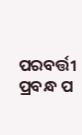ପରବର୍ତ୍ତୀ ପ୍ରବନ୍ଧ ପ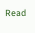Read